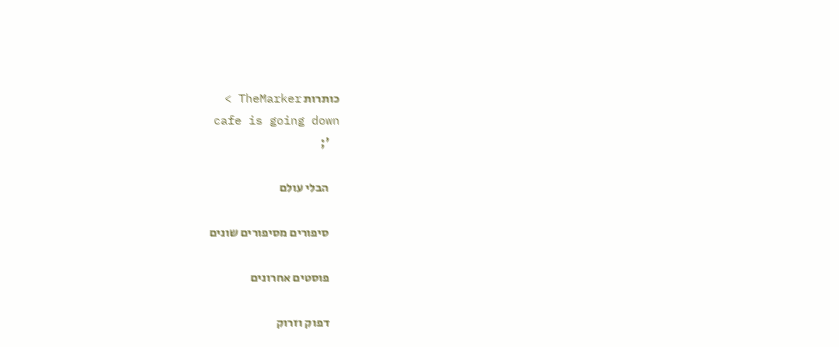כותרות TheMarker >
    cafe is going down
    ';

    הבלי עולם

    סיפורים מסיפורים שונים

    פוסטים אחרונים

    דפוק וזרוק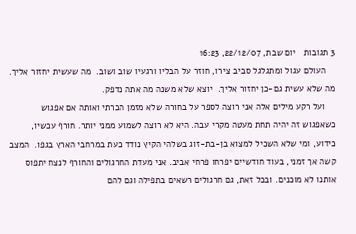3 תגובות   יום שבת, 22/12/07, 16:23
    העולם עגול ומתגלגל סביב צירו, חוזר על הבליו ורגעיו שוב ושוב.  מה שעשית יחזור אליך. מה שלא עשית גם-כן יחזור אליך.  יוצא שלא משנה מה אתה נדפק.
    ועל רקע מילים אלה אני רוצה לספר על בחורה שלא מזמן הכרתי ואותה אם אפגוש כשאפגוש זה יהיה תחת מעטה מקרי עבה. היא לא רוצה לשמוע ממני יותר. חורף עכשיו, כידוע, ומי שלא השכיל למצוא בן-בת-זוג בשלהי הקיץ נודד כעת במרחבי הארץ בגפו.  המצב קשה אך זמני, בעוד חודשיים יפרחו פרחי אביב. אני מעדת החרגולים והחורף לנצח יתפוס אותנו לא מוכנים. ובכל זאת, גם חרגולים רשאים בתפילה וגם להם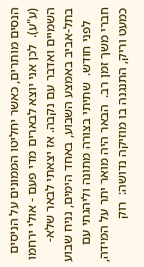הנסים מותרים, כאשר יחליטו הממונים על הניסים (ע"ע).  לכן אני יוצא לבארים מדי פעם - אולי ירחמו השמיים ואדבר עם נקבה. אז יצאתי לבאר שלא-בתל-אביב באמצע השבוע, באחד הימים, נניח שבוע
    לפני חודש.  שתיתי בצורה מתונה וליהגתי עם חברי משך זמן רב.  הבאר היה מואר יתר על המידה, כמעט וריק, התנגנה בו מוזיקה נדושה:  רוק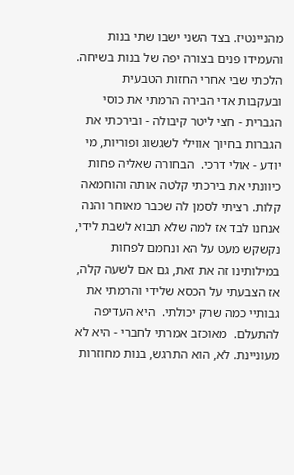מהניינטיז. בצד השני ישבו שתי בנות והעמידו פנים בצורה יפה של בנות בשיחה. הלכתי שבי אחרי החזות הטבעית ובעקבות אדי הבירה הרמתי את כוסי הגברית - חצי ליטר קיבולה - ובירכתי את הגברות בחיוך אווילי לשגשוג ופוריות, מי יודע - אולי דרכי.  הבחורה שאליה פחות כיוונתי את בירכתי קלטה אותה והוחמאה קלות. רציתי לסמן לה שכבר מאוחר והנה אנחנו לבד אז למה שלא תבוא לשבת לידי, נקשקש מעט על הא ונחמם לפחות במילותינו זה את זאת, גם אם לשעה קלה, אז הצבעתי על הכסא שלידי והרמתי את גבותיי כמה שרק יכולתי.  היא העדיפה להתעלם.  מאוכזב אמרתי לחברי - היא לא מעוניינת. לא, הוא התרגש, בנות מחוזרות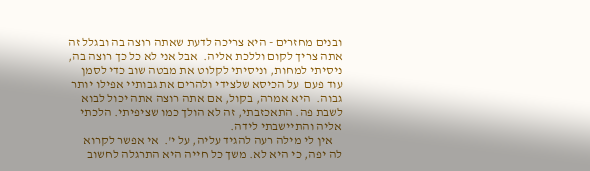ובנים מחזרים - היא צריכה לדעת שאתה רוצה בה ובגלל זה אתה צריך לקום וללכת אליה.  אבל אני לא כל כך רוצה בה, ניסיתי למחות, וניסיתי לקלוט את מבטה שוב כדי לסמן עוד פעם  על הכיסא שלצידי ולהרים את גבותיי אפילו יותר גבוה.  היא אמרה, בקול, אם אתה רוצה אתה יכול לבוא לשבת פה. התאכזבתי, זה לא הולך כמו שציפיתי. הלכתי אליה והתיישבתי לידה.
    אין לי מילה רעה להגיד עליה, על י'.  אי אפשר לקרוא לה יפה, כי היא לא. משך כל חייה היא התרגלה לחשוב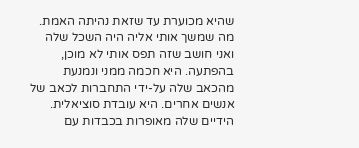שהיא מכוערת עד שזאת נהיתה האמת.  מה שמשך אותי אליה היה השכל שלה ואני חושב שזה תפס אותי לא מוכן, בהפתעה. היא חכמה ממני ונמנעת מהכאב שלה על-ידי התחברות לכאב של אנשים אחרים. היא עובדת סוציאלית. הידיים שלה מאופרות בכבדות עם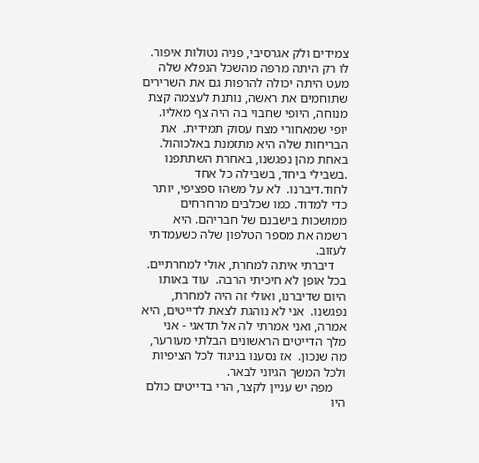צמידים ולק אגרסיבי, פניה נטולות איפור. לו רק היתה מרפה מהשכל הנפלא שלה מעט היתה יכולה להרפות גם את השרירים שתוחמים את ראשה, נותנת לעצמה קצת מנוחה, היופי שחבוי בה היה צף מאליו. יופי שמאחורי מצח עסוק תמידית.  את הבריחות שלה היא מתזמנת באלכוהול.  באחת מהן נפגשנו, באחרת השתתפנו .בשבילי ביחד, בשבילה כל אחד לחוד.דיברנו.  לא על משהו ספציפי, יותר כדי למדוד. כמו שכלבים מרחרחים ממושכות בישבנם של חבריהם. היא רשמה את מספר הטלפון שלה כשעמדתי לעזוב.
    דיברתי איתה למחרת, אולי למחרתיים. בכל אופן לא חיכיתי הרבה.  עוד באותו היום שדיברנו, ואולי זה היה למחרת, נפגשנו.  אני לא נוהגת לצאת לדייטים, היא אמרה, ואני אמרתי לה אל תדאגי - אני מלך הדייטים הראשונים הבלתי מעורער, מה שנכון.  אז נסענו בניגוד לכל הציפיות ולכל המשך הגיוני לבאר.
    מפה יש עניין לקצר, הרי בדייטים כולם היו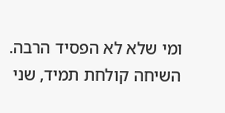ומי שלא לא הפסיד הרבה.  השיחה קולחת תמיד, שני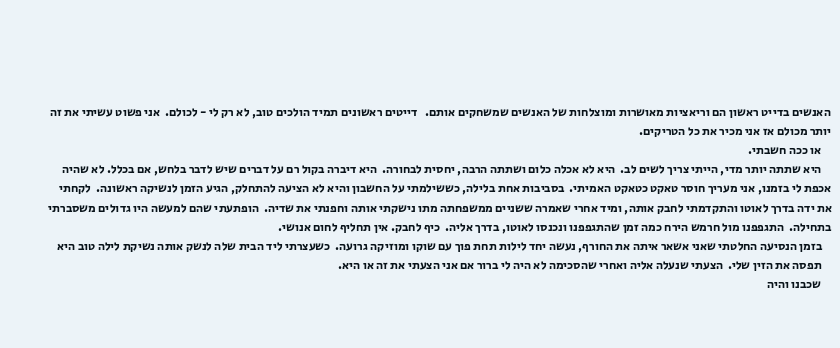האנשים בדייט ראשון הם וריאציות מאושרות ומוצלחות של האנשים שמשחקים אותם.   דייטים ראשונים תמיד הולכים טוב, לא רק לי - לכולם.  אני פשוט עשיתי את זה יותר מכולם אז אני מכיר את כל הטריקים.
    או ככה חשבתי.
    היא שתתה יותר מדי, הייתי צריך לשים לב.  היא לא אכלה כלום ושתתה הרבה, יחסית לבחורה.  היא דיברה בקול רם על דברים שיש לדבר בלחש, אם בכלל. לא שהיה אכפת לי בזמנו, אני מעריך חוסר טאקט כטאקט האמיתי.  בסביבות אחת בלילה, כששילמתי על החשבון והיא לא הציעה להתחלק, הגיע הזמן לנשיקה ראשונה.  לקחתי את ידה בדרך לאוטו והתקדמתי לחבק אותה, ומיד אחרי שאמרה ששניים ממשפחתה מתו נישקתי אותה וחפנתי את שדיה.  הופתעתי שהם למעשה היו גדולים משסברתי בתחילה.  התגפפנו מול חרמש הירח כמה זמן שהתגפפנו ונכנסו לאוטו, בדרך אליה.  כיף לחבק. אין תחליף לחום אנושי.
    בזמן הנסיעה החלטתי שאני אשאר איתה את החורף, נעשה יחד לילות תחת פוך עם שוקו ומוזיקה גרועה.  כשעצרתי ליד הבית שלה לנשק אותה נשיקת לילה טוב היא
    תפסה את הזין שלי.  הצעתי שנעלה אליה ואחרי שהסכימה לא היה לי ברור אם אני הצעתי את זה או היא.
    שכבנו והיה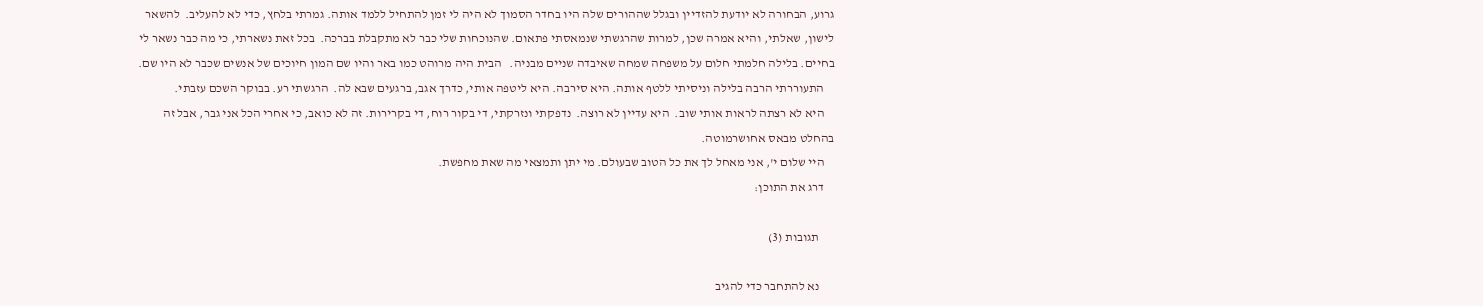גרוע, הבחורה לא יודעת להזדיין ובגלל שההורים שלה היו בחדר הסמוך לא היה לי זמן להתחיל ללמד אותה. גמרתי בלחץ, כדי לא להעליב.  להשאר לישון, שאלתי, והיא אמרה שכן, למרות שהרגשתי שנמאסתי פתאום. שהנוכחות שלי כבר לא מתקבלת בברכה.  בכל זאת נשארתי, כי מה כבר נשאר לי בחיים. בלילה חלמתי חלום על משפחה שמחה שאיבדה שניים מבניה.   הבית היה מרוהט כמו באר והיו שם המון חיוכים של אנשים שכבר לא היו שם.
    התעוררתי הרבה בלילה וניסיתי ללטף אותה. היא סירבה. היא ליטפה אותי, כדרך אגב, ברגעים שבא לה.  הרגשתי רע. בבוקר השכם עזבתי.
    היא לא רצתה לראות אותי שוב.  היא עדיין לא רוצה.  נדפקתי ונזרקתי, די בקור רוח, די בקרירות. זה לא כואב, כי אחרי הכל אני גבר, אבל זה בהחלט מבאס אחושרמוטה.
    היי שלום י', אני מאחל לך את כל הטוב שבעולם. מי יתן ותמצאי מה שאת מחפשת.
    דרג את התוכן:

      תגובות (3)

      נא להתחבר כדי להגיב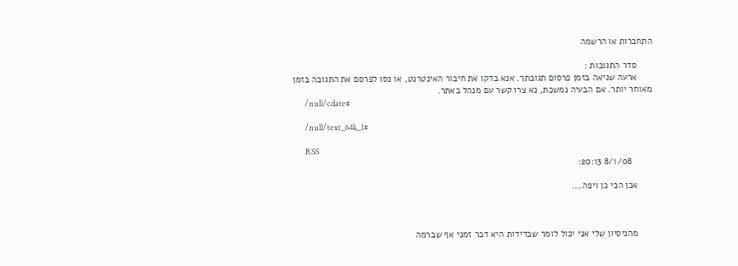התחברות או הרשמה

      סדר התגובות :
      ארעה שגיאה בזמן פרסום תגובתך. אנא בדקו את חיבור האינטרנט, או נסו לפרסם את התגובה בזמן מאוחר יותר. אם הבעיה נמשכת, נא צרו קשר עם מנהל באתר.
      /null/cdate#

      /null/text_64k_1#

      RSS
        8/1/08 20:13:

      אכן הכי כן ויפה....



      מהניסיון שלי אני יכול לומר שבדידות היא דבר זמני אף שברמה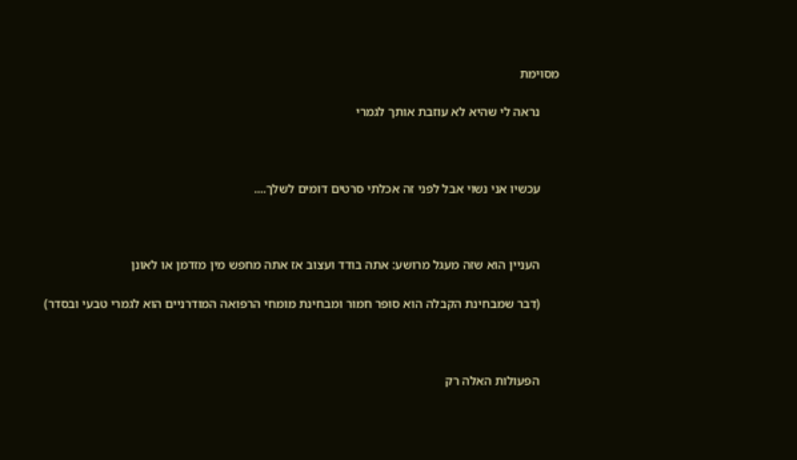מסוימת

      נראה לי שהיא לא עוזבת אותך לגמרי



      עכשיו אני נשוי אבל לפני זה אכלתי סרטים דומים לשלך....



      העניין הוא שזה מעגל מרושע: אתה בודד ועצוב אז אתה מחפש מין מזדמן או לאונן

      (דבר שמבחינת הקבלה הוא סופר חמור ומבחינת מומחי הרפואה המודרניים הוא לגמרי טבעי ובסדר)



      הפעולות האלה רק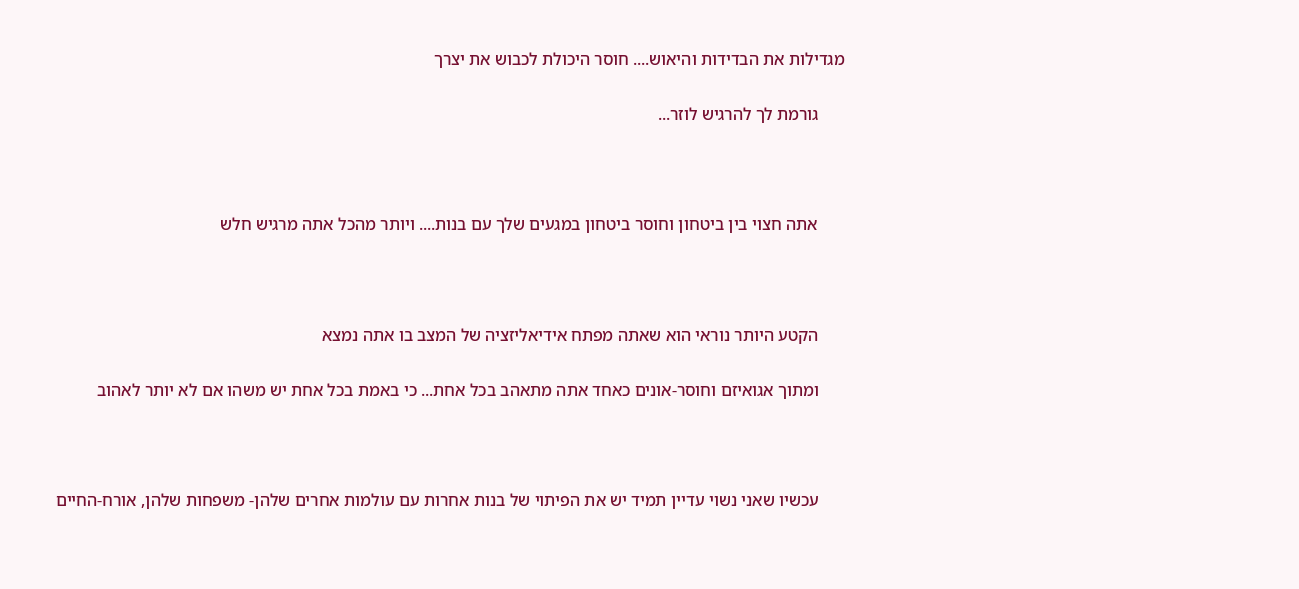מגדילות את הבדידות והיאוש.... חוסר היכולת לכבוש את יצרך

      גורמת לך להרגיש לוזר...



      אתה חצוי בין ביטחון וחוסר ביטחון במגעים שלך עם בנות.... ויותר מהכל אתה מרגיש חלש



      הקטע היותר נוראי הוא שאתה מפתח אידיאליזציה של המצב בו אתה נמצא

      ומתוך אגואיזם וחוסר-אונים כאחד אתה מתאהב בכל אחת... כי באמת בכל אחת יש משהו אם לא יותר לאהוב



      עכשיו שאני נשוי עדיין תמיד יש את הפיתוי של בנות אחרות עם עולמות אחרים שלהן- משפחות שלהן, אורח-החיים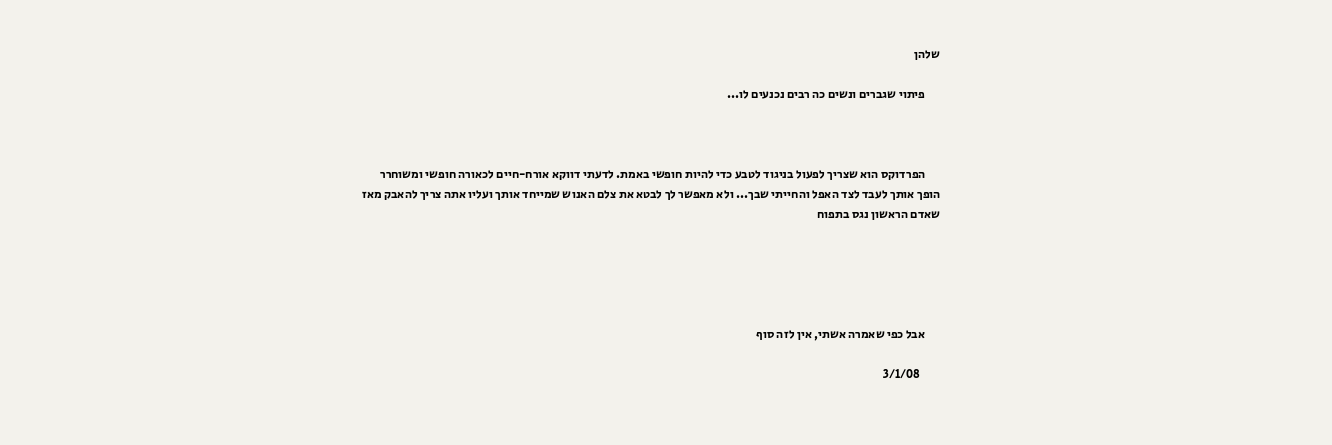שלהן

      פיתוי שגברים ונשים כה רבים נכנעים לו...



      הפרדוקס הוא שצריך לפעול בניגוד לטבע כדי להיות חופשי באמת. לדעתי דווקא אורח-חיים לכאורה חופשי ומשוחרר הופך אותך לעבד לצד האפל והחייתי שבך... ולא מאפשר לך לבטא את צלם האנוש שמייחד אותך ועליו אתה צריך להאבק מאז שאדם הראשון נגס בתפוח





      אבל כפי שאמרה אשתי, אין לזה סוף

        3/1/08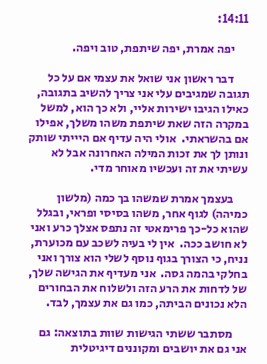14:11:

      יפה אמרת, יפה שיתפת, טוב ויפה.

      דבר ראשון אני שואל את עצמי אם על כל תגובה שמגיבים עלי אני צריך להשיב בתגובה, כאילו הגיבו ישירות אליי, ולא כך הוא, למשל במקרה הזה שאת שיתפת משהו משלך, אפילו אם בהשראתי.  אולי היה עדיף אם היייתי שותק ונותן לך את זכות המילה האחרונה אבל לא עשיתי את זה ועכשיו מאוחר מדי.

      בעצמך אמרת שמשהו בך כמה (מלשון כמיהה) לגוף אחר, משהו בסיסי ופראי, ובגלל שהוא כל-כך פרימאטי זה נתפס אצלך כרע ואני לא חושב ככה.  אין לי בעיה לשכב עם מכוערת, נניח, כי הצורך בגוף נוסף לשלי הוא צורך ואני בחלקי בהמה גסה.  אני מעדיף את הגישה שלך, של לדחות את הרע הזה ולשלוח את הבחורים הלא נכונים הביתה, כמו גם את עצמך, לבד.

      מסתבר ששתי הגישות שוות בתוצאה: גם אני גם את יושבים ומקוננים דיגיטלית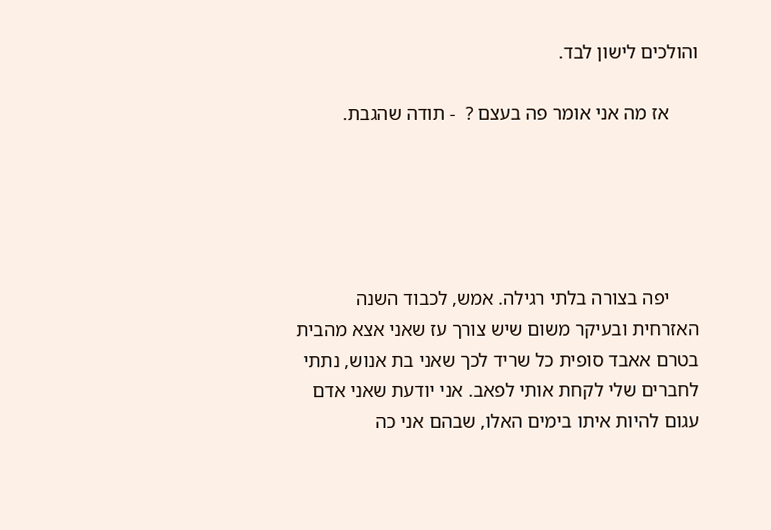והולכים לישון לבד.

      אז מה אני אומר פה בעצם ?  - תודה שהגבת.





      יפה בצורה בלתי רגילה. אמש, לכבוד השנה האזרחית ובעיקר משום שיש צורך עז שאני אצא מהבית בטרם אאבד סופית כל שריד לכך שאני בת אנוש, נתתי לחברים שלי לקחת אותי לפאב. אני יודעת שאני אדם עגום להיות איתו בימים האלו, שבהם אני כה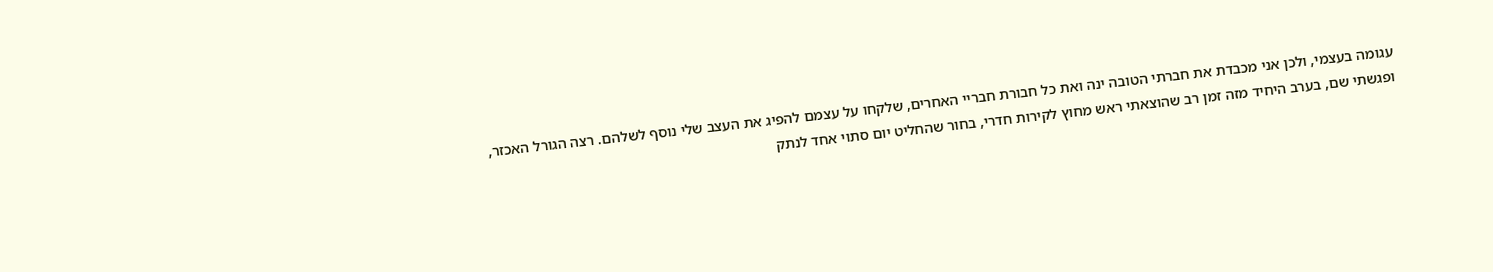עגומה בעצמי, ולכן אני מכבדת את חברתי הטובה ינה ואת כל חבורת חבריי האחרים, שלקחו על עצמם להפיג את העצב שלי נוסף לשלהם. רצה הגורל האכזר, ופגשתי שם, בערב היחיד מזה זמן רב שהוצאתי ראש מחוץ לקירות חדרי, בחור שהחליט יום סתוי אחד לנתק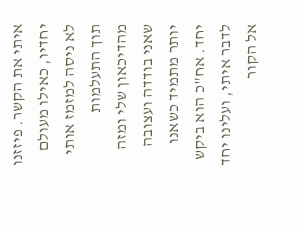איתי את הקשר. פיזזנו יחדיו, כאילו מעולם לא ניסה למזמז אותי תוך התעלמות מהדיכאון שלי ומזה שאני בודדה ועצובה יותר מתמיד כשאנו יחד. אח"כ הוא ביקש לדבר איתי, ועלינו יחד אל הקור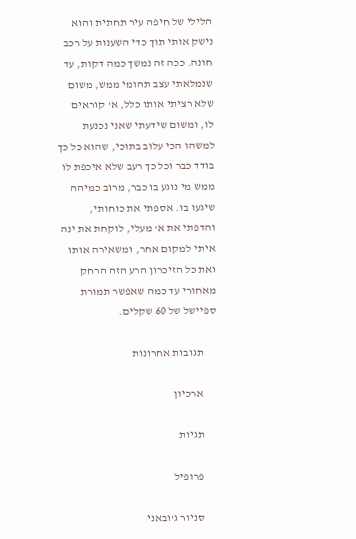הלילי של חיפה עיר תחתית והוא נישק אותי תוך כדי השענות על רכב חונה. ככה זה נמשך כמה דקות, עד שנמלאתי עצב תהומי ממש, משום שלא רציתי אותו כלל, א' קוראים לו, ומשום שידעתי שאני נכנעת למשהו הכי עלוב בתוכי, שהוא כל כך בודד כבר וכל כך רעב שלא איכפת לו ממש מי נוגע בו כבר, מרוב כמיהה שיגעו בו. אספתי את כוחותי, והדפתי את א' מעלי, לוקחת את ינה איתי למקום אחר, ומשאירה אותו ואת כל הזיכרון הרע הזה הרחק מאחורי עד כמה שאפשר תמורת ספיישל של 60 שקלים.

      תגובות אחרונות

      ארכיון

      תגיות

      פרופיל

      סניור ג'ובאני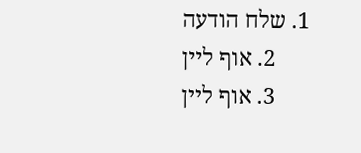1. שלח הודעה
      2. אוף ליין
      3. אוף ליין